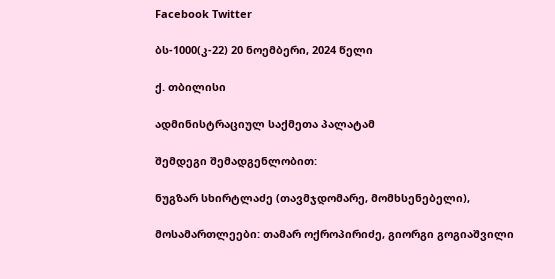Facebook Twitter

ბს-1000(კ-22) 20 ნოემბერი, 2024 წელი

ქ. თბილისი

ადმინისტრაციულ საქმეთა პალატამ

შემდეგი შემადგენლობით:

ნუგზარ სხირტლაძე (თავმჯდომარე, მომხსენებელი),

მოსამართლეები: თამარ ოქროპირიძე, გიორგი გოგიაშვილი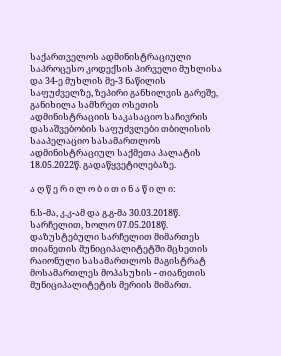საქართველოს ადმინისტრაციული საპროცესო კოდექსის პირველი მუხლისა და 34-ე მუხლის მე-3 ნაწილის საფუძველზე, ზეპირი განხილვის გარეშე, განიხილა სამხრეთ ოსეთის ადმინისტრაციის საკასაციო საჩივრის დასაშვებობის საფუძვლები თბილისის სააპელაციო სასამართლოს ადმინისტრაციულ საქმეთა პალატის 18.05.2022წ. გადაწყვეტილებაზე.

ა ღ წ ე რ ი ლ ო ბ ი თ ი ნ ა წ ი ლ ი:

ნ.ს-მა, კ.კ-ამ და გ.გ-მა 30.03.2018წ. სარჩელით, ხოლო 07.05.2018წ. დაზუსტებული სარჩელით მიმართეს თიანეთის მუნიციპალიტეტში მცხეთის რაიონული სასამართლოს მაგისტრატ მოსამართლეს მოპასუხის - თიანეთის მუნიციპალიტეტის მერიის მიმართ.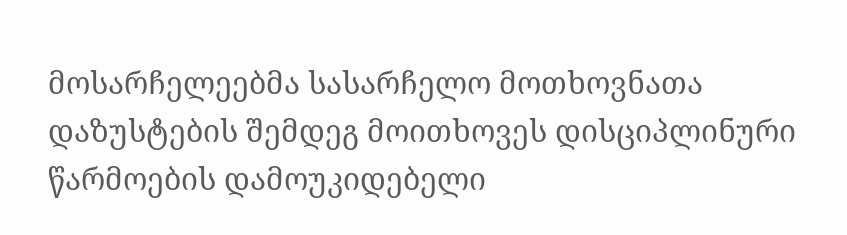მოსარჩელეებმა სასარჩელო მოთხოვნათა დაზუსტების შემდეგ მოითხოვეს დისციპლინური წარმოების დამოუკიდებელი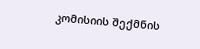კომისიის შექმნის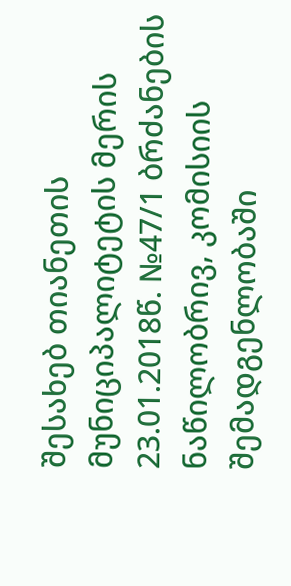შესახებ თიანეთის მუნიციპალიტეტის მერის 23.01.2018წ. №47/1 ბრძანების ნაწილობრივ, კომისიის შემადგენლობაში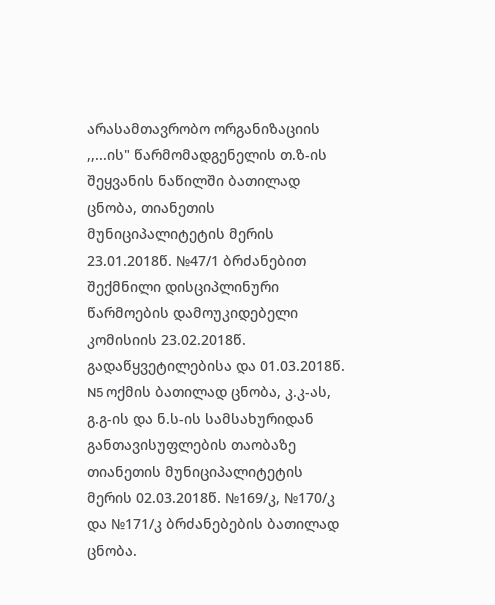არასამთავრობო ორგანიზაციის ,,...ის" წარმომადგენელის თ.ზ-ის შეყვანის ნაწილში ბათილად ცნობა, თიანეთის მუნიციპალიტეტის მერის 23.01.2018წ. №47/1 ბრძანებით შექმნილი დისციპლინური წარმოების დამოუკიდებელი კომისიის 23.02.2018წ. გადაწყვეტილებისა და 01.03.2018წ. N5 ოქმის ბათილად ცნობა, კ.კ-ას, გ.გ-ის და ნ.ს-ის სამსახურიდან განთავისუფლების თაობაზე თიანეთის მუნიციპალიტეტის მერის 02.03.2018წ. №169/კ, №170/კ და №171/კ ბრძანებების ბათილად ცნობა.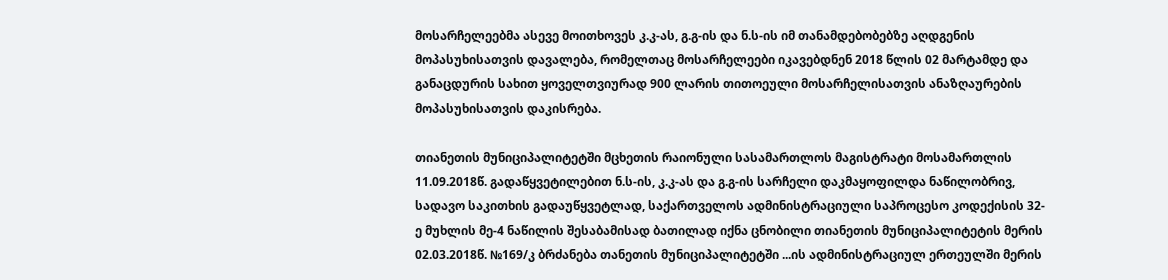მოსარჩელეებმა ასევე მოითხოვეს კ.კ-ას, გ.გ-ის და ნ.ს-ის იმ თანამდებობებზე აღდგენის მოპასუხისათვის დავალება, რომელთაც მოსარჩელეები იკავებდნენ 2018 წლის 02 მარტამდე და განაცდურის სახით ყოველთვიურად 900 ლარის თითოეული მოსარჩელისათვის ანაზღაურების მოპასუხისათვის დაკისრება.

თიანეთის მუნიციპალიტეტში მცხეთის რაიონული სასამართლოს მაგისტრატი მოსამართლის 11.09.2018წ. გადაწყვეტილებით ნ.ს-ის, კ.კ-ას და გ.გ-ის სარჩელი დაკმაყოფილდა ნაწილობრივ, სადავო საკითხის გადაუწყვეტლად, საქართველოს ადმინისტრაციული საპროცესო კოდექისის 32-ე მუხლის მე-4 ნაწილის შესაბამისად ბათილად იქნა ცნობილი თიანეთის მუნიციპალიტეტის მერის 02.03.2018წ. №169/კ ბრძანება თანეთის მუნიციპალიტეტში ...ის ადმინისტრაციულ ერთეულში მერის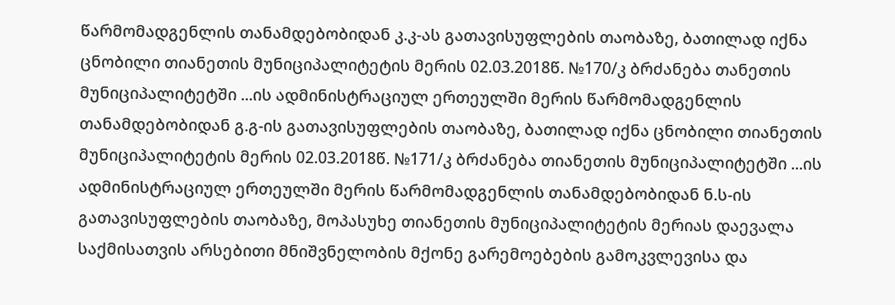წარმომადგენლის თანამდებობიდან კ.კ-ას გათავისუფლების თაობაზე, ბათილად იქნა ცნობილი თიანეთის მუნიციპალიტეტის მერის 02.03.2018წ. №170/კ ბრძანება თანეთის მუნიციპალიტეტში ...ის ადმინისტრაციულ ერთეულში მერის წარმომადგენლის თანამდებობიდან გ.გ-ის გათავისუფლების თაობაზე, ბათილად იქნა ცნობილი თიანეთის მუნიციპალიტეტის მერის 02.03.2018წ. №171/კ ბრძანება თიანეთის მუნიციპალიტეტში ...ის ადმინისტრაციულ ერთეულში მერის წარმომადგენლის თანამდებობიდან ნ.ს-ის გათავისუფლების თაობაზე, მოპასუხე თიანეთის მუნიციპალიტეტის მერიას დაევალა საქმისათვის არსებითი მნიშვნელობის მქონე გარემოებების გამოკვლევისა და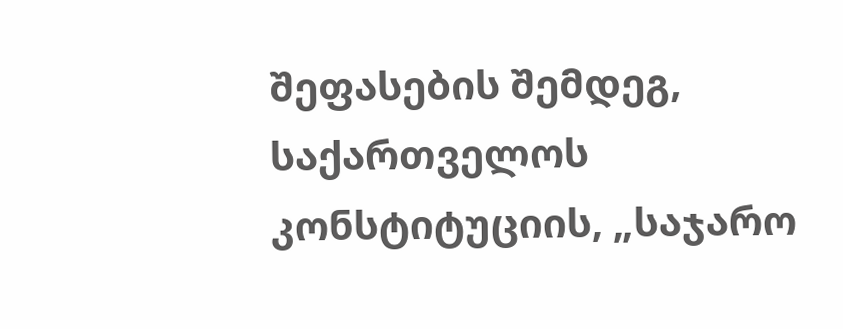შეფასების შემდეგ, საქართველოს კონსტიტუციის, „საჯარო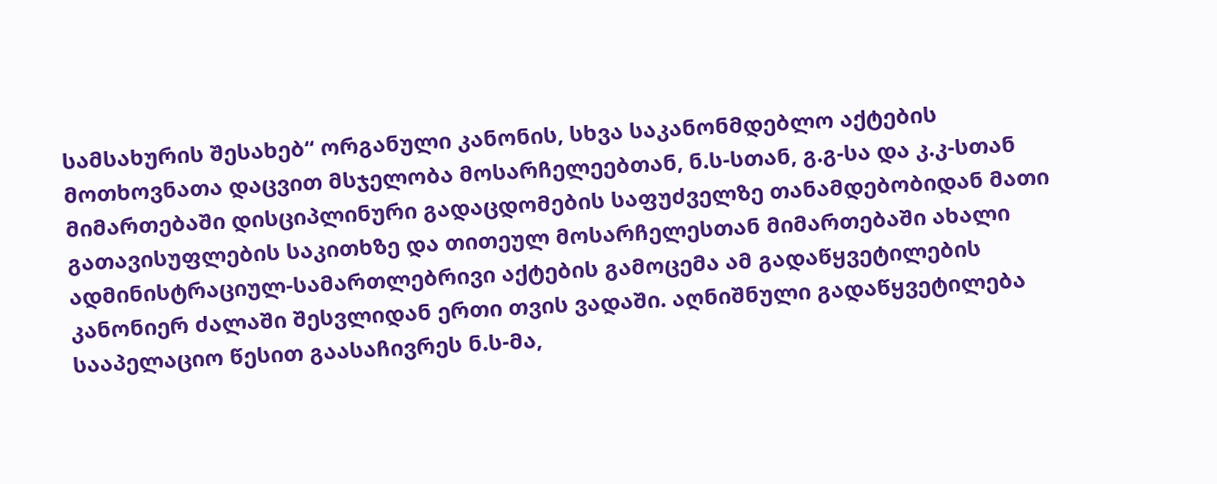სამსახურის შესახებ“ ორგანული კანონის, სხვა საკანონმდებლო აქტების მოთხოვნათა დაცვით მსჯელობა მოსარჩელეებთან, ნ.ს-სთან, გ.გ-სა და კ.კ-სთან მიმართებაში დისციპლინური გადაცდომების საფუძველზე თანამდებობიდან მათი გათავისუფლების საკითხზე და თითეულ მოსარჩელესთან მიმართებაში ახალი ადმინისტრაციულ-სამართლებრივი აქტების გამოცემა ამ გადაწყვეტილების კანონიერ ძალაში შესვლიდან ერთი თვის ვადაში. აღნიშნული გადაწყვეტილება სააპელაციო წესით გაასაჩივრეს ნ.ს-მა,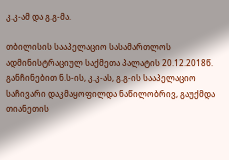კ.კ-ამ და გ.გ-მა.

თბილისის სააპელაციო სასამართლოს ადმინისტრაციულ საქმეთა პალატის 20.12.2018წ. განჩინებით ნ.ს-ის, კ.კ-ას, გ.გ-ის სააპელაციო საჩივარი დაკმაყოფილდა ნაწილობრივ, გაუქმდა თიანეთის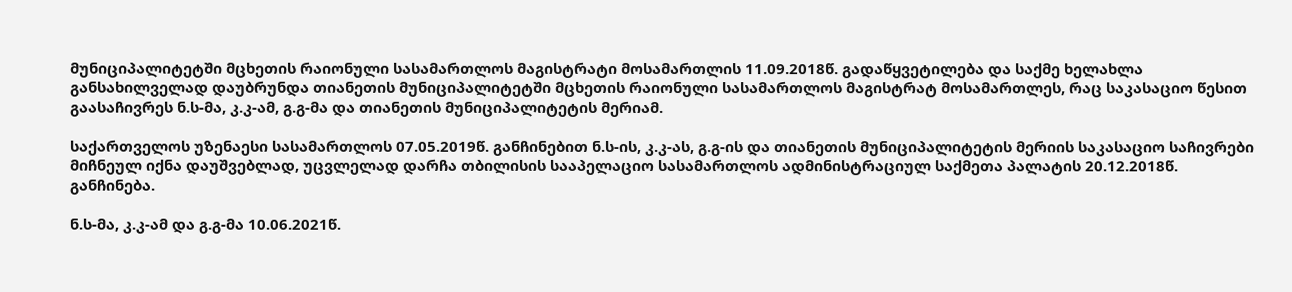მუნიციპალიტეტში მცხეთის რაიონული სასამართლოს მაგისტრატი მოსამართლის 11.09.2018წ. გადაწყვეტილება და საქმე ხელახლა განსახილველად დაუბრუნდა თიანეთის მუნიციპალიტეტში მცხეთის რაიონული სასამართლოს მაგისტრატ მოსამართლეს, რაც საკასაციო წესით გაასაჩივრეს ნ.ს-მა, კ.კ-ამ, გ.გ-მა და თიანეთის მუნიციპალიტეტის მერიამ.

საქართველოს უზენაესი სასამართლოს 07.05.2019წ. განჩინებით ნ.ს-ის, კ.კ-ას, გ.გ-ის და თიანეთის მუნიციპალიტეტის მერიის საკასაციო საჩივრები მიჩნეულ იქნა დაუშვებლად, უცვლელად დარჩა თბილისის სააპელაციო სასამართლოს ადმინისტრაციულ საქმეთა პალატის 20.12.2018წ. განჩინება.

ნ.ს-მა, კ.კ-ამ და გ.გ-მა 10.06.2021წ.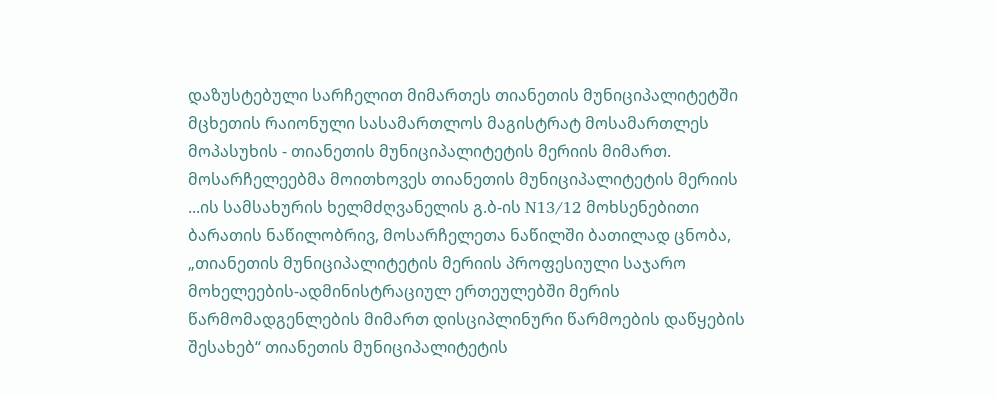დაზუსტებული სარჩელით მიმართეს თიანეთის მუნიციპალიტეტში მცხეთის რაიონული სასამართლოს მაგისტრატ მოსამართლეს მოპასუხის - თიანეთის მუნიციპალიტეტის მერიის მიმართ. მოსარჩელეებმა მოითხოვეს თიანეთის მუნიციპალიტეტის მერიის ...ის სამსახურის ხელმძღვანელის გ.ბ-ის N13/12 მოხსენებითი ბარათის ნაწილობრივ, მოსარჩელეთა ნაწილში ბათილად ცნობა, „თიანეთის მუნიციპალიტეტის მერიის პროფესიული საჯარო მოხელეების-ადმინისტრაციულ ერთეულებში მერის წარმომადგენლების მიმართ დისციპლინური წარმოების დაწყების შესახებ“ თიანეთის მუნიციპალიტეტის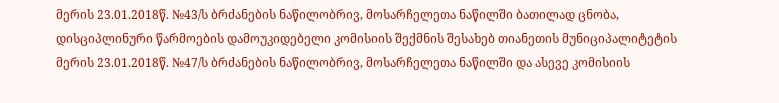მერის 23.01.2018წ. №43/ს ბრძანების ნაწილობრივ, მოსარჩელეთა ნაწილში ბათილად ცნობა, დისციპლინური წარმოების დამოუკიდებელი კომისიის შექმნის შესახებ თიანეთის მუნიციპალიტეტის მერის 23.01.2018წ. №47/ს ბრძანების ნაწილობრივ, მოსარჩელეთა ნაწილში და ასევე კომისიის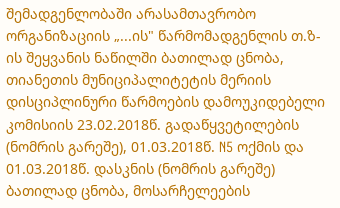შემადგენლობაში არასამთავრობო ორგანიზაციის „...ის" წარმომადგენლის თ.ზ-ის შეყვანის ნაწილში ბათილად ცნობა, თიანეთის მუნიციპალიტეტის მერიის დისციპლინური წარმოების დამოუკიდებელი კომისიის 23.02.2018წ. გადაწყვეტილების (ნომრის გარეშე), 01.03.2018წ. N5 ოქმის და 01.03.2018წ. დასკნის (ნომრის გარეშე) ბათილად ცნობა, მოსარჩელეების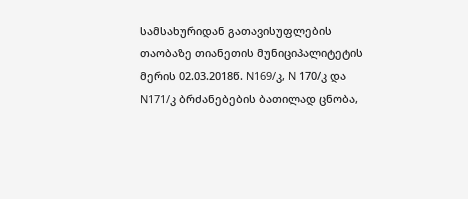სამსახურიდან გათავისუფლების თაობაზე თიანეთის მუნიციპალიტეტის მერის 02.03.2018წ. N169/კ, N 170/კ და N171/კ ბრძანებების ბათილად ცნობა,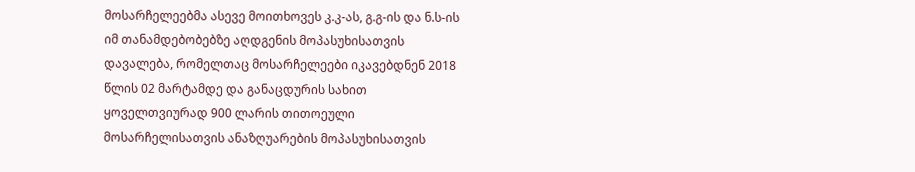მოსარჩელეებმა ასევე მოითხოვეს კ.კ-ას, გ.გ-ის და ნ.ს-ის იმ თანამდებობებზე აღდგენის მოპასუხისათვის დავალება, რომელთაც მოსარჩელეები იკავებდნენ 2018 წლის 02 მარტამდე და განაცდურის სახით ყოველთვიურად 900 ლარის თითოეული მოსარჩელისათვის ანაზღუარების მოპასუხისათვის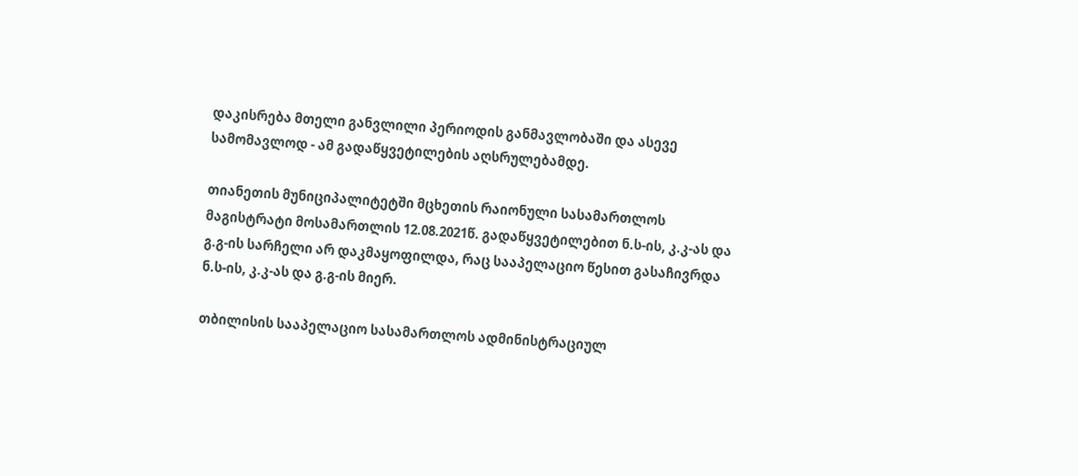დაკისრება მთელი განვლილი პერიოდის განმავლობაში და ასევე სამომავლოდ - ამ გადაწყვეტილების აღსრულებამდე.

თიანეთის მუნიციპალიტეტში მცხეთის რაიონული სასამართლოს მაგისტრატი მოსამართლის 12.08.2021წ. გადაწყვეტილებით ნ.ს-ის, კ.კ-ას და გ.გ-ის სარჩელი არ დაკმაყოფილდა, რაც სააპელაციო წესით გასაჩივრდა ნ.ს-ის, კ.კ-ას და გ.გ-ის მიერ.

თბილისის სააპელაციო სასამართლოს ადმინისტრაციულ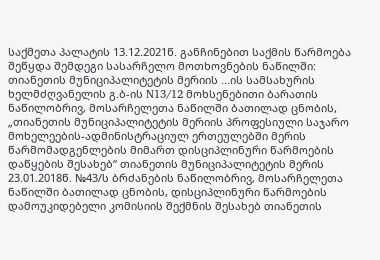საქმეთა პალატის 13.12.2021წ. განჩინებით საქმის წარმოება შეწყდა შემდეგი სასარჩელო მოთხოვნების ნაწილში: თიანეთის მუნიციპალიტეტის მერიის ...ის სამსახურის ხელმძღვანელის გ.ბ-ის N13/12 მოხსენებითი ბარათის ნაწილობრივ, მოსარჩელეთა ნაწილში ბათილად ცნობის, „თიანეთის მუნიციპალიტეტის მერიის პროფესიული საჯარო მოხელეების-ადმინისტრაციულ ერთეულებში მერის წარმომადგენლების მიმართ დისციპლინური წარმოების დაწყების შესახებ“ თიანეთის მუნიციპალიტეტის მერის 23.01.2018წ. №43/ს ბრძანების ნაწილობრივ, მოსარჩელეთა ნაწილში ბათილად ცნობის, დისციპლინური წარმოების დამოუკიდებელი კომისიის შექმნის შესახებ თიანეთის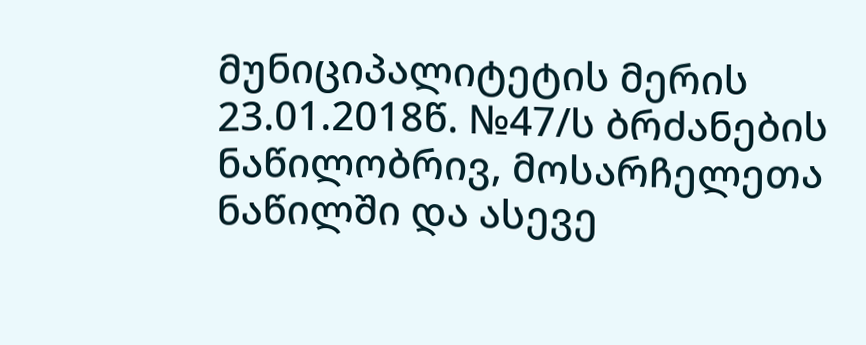მუნიციპალიტეტის მერის 23.01.2018წ. №47/ს ბრძანების ნაწილობრივ, მოსარჩელეთა ნაწილში და ასევე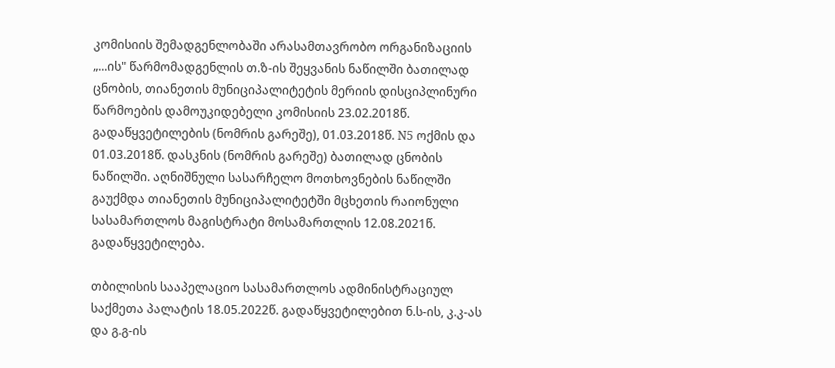კომისიის შემადგენლობაში არასამთავრობო ორგანიზაციის „...ის" წარმომადგენლის თ.ზ-ის შეყვანის ნაწილში ბათილად ცნობის, თიანეთის მუნიციპალიტეტის მერიის დისციპლინური წარმოების დამოუკიდებელი კომისიის 23.02.2018წ. გადაწყვეტილების (ნომრის გარეშე), 01.03.2018წ. N5 ოქმის და 01.03.2018წ. დასკნის (ნომრის გარეშე) ბათილად ცნობის ნაწილში. აღნიშნული სასარჩელო მოთხოვნების ნაწილში გაუქმდა თიანეთის მუნიციპალიტეტში მცხეთის რაიონული სასამართლოს მაგისტრატი მოსამართლის 12.08.2021წ. გადაწყვეტილება.

თბილისის სააპელაციო სასამართლოს ადმინისტრაციულ საქმეთა პალატის 18.05.2022წ. გადაწყვეტილებით ნ.ს-ის, კ.კ-ას და გ.გ-ის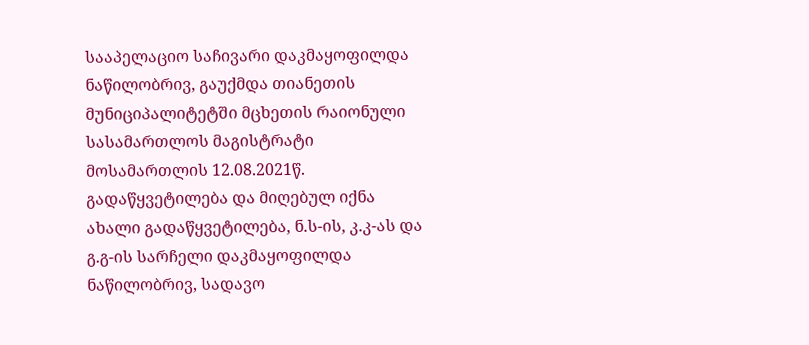სააპელაციო საჩივარი დაკმაყოფილდა ნაწილობრივ, გაუქმდა თიანეთის მუნიციპალიტეტში მცხეთის რაიონული სასამართლოს მაგისტრატი მოსამართლის 12.08.2021წ. გადაწყვეტილება და მიღებულ იქნა ახალი გადაწყვეტილება, ნ.ს-ის, კ.კ-ას და გ.გ-ის სარჩელი დაკმაყოფილდა ნაწილობრივ, სადავო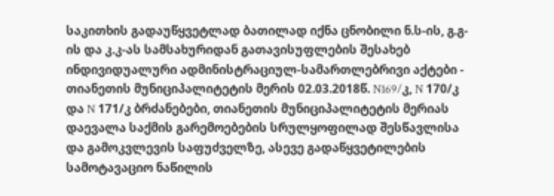საკითხის გადაუწყვეტლად ბათილად იქნა ცნობილი ნ.ს-ის, გ.გ-ის და კ.კ-ას სამსახურიდან გათავისუფლების შესახებ ინდივიდუალური ადმინისტრაციულ-სამართლებრივი აქტები - თიანეთის მუნიციპალიტეტის მერის 02.03.2018წ. N169/კ, N 170/კ და N 171/კ ბრძანებები, თიანეთის მუნიციპალიტეტის მერიას დაევალა საქმის გარემოებების სრულყოფილად შესწავლისა და გამოკვლევის საფუძველზე, ასევე გადაწყვეტილების სამოტავაციო ნაწილის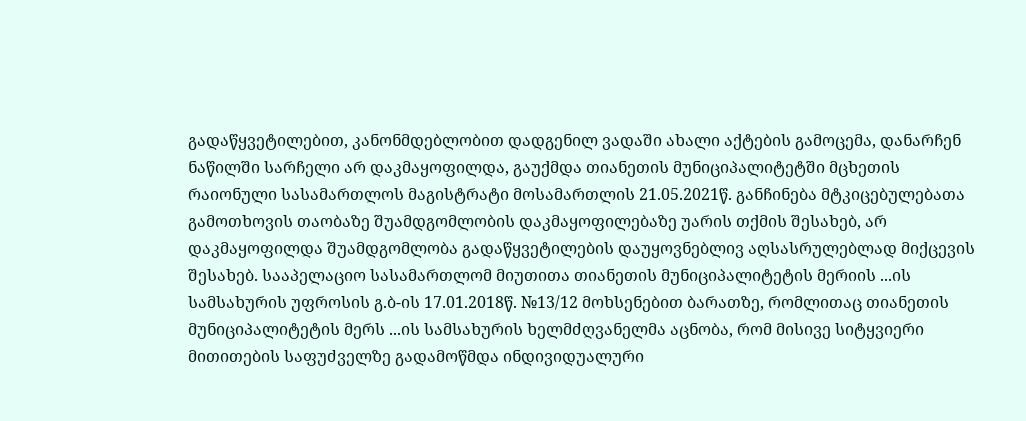გადაწყვეტილებით, კანონმდებლობით დადგენილ ვადაში ახალი აქტების გამოცემა, დანარჩენ ნაწილში სარჩელი არ დაკმაყოფილდა, გაუქმდა თიანეთის მუნიციპალიტეტში მცხეთის რაიონული სასამართლოს მაგისტრატი მოსამართლის 21.05.2021წ. განჩინება მტკიცებულებათა გამოთხოვის თაობაზე შუამდგომლობის დაკმაყოფილებაზე უარის თქმის შესახებ, არ დაკმაყოფილდა შუამდგომლობა გადაწყვეტილების დაუყოვნებლივ აღსასრულებლად მიქცევის შესახებ. სააპელაციო სასამართლომ მიუთითა თიანეთის მუნიციპალიტეტის მერიის ...ის სამსახურის უფროსის გ.ბ-ის 17.01.2018წ. №13/12 მოხსენებით ბარათზე, რომლითაც თიანეთის მუნიციპალიტეტის მერს ...ის სამსახურის ხელმძღვანელმა აცნობა, რომ მისივე სიტყვიერი მითითების საფუძველზე გადამოწმდა ინდივიდუალური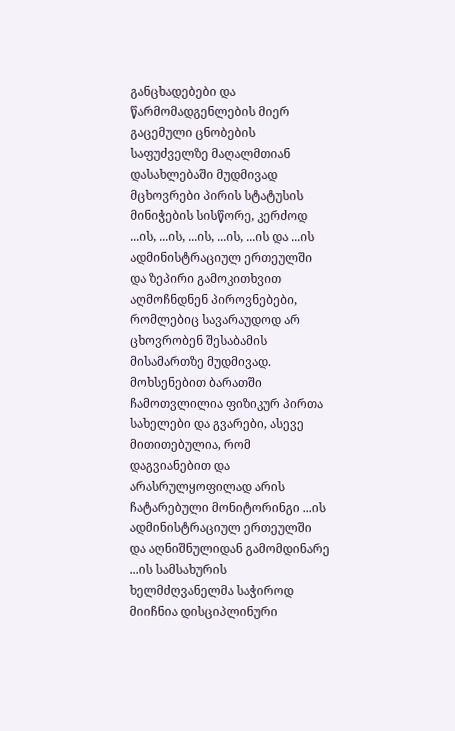განცხადებები და წარმომადგენლების მიერ გაცემული ცნობების საფუძველზე მაღალმთიან დასახლებაში მუდმივად მცხოვრები პირის სტატუსის მინიჭების სისწორე, კერძოდ ...ის, ...ის, ...ის, ...ის, ...ის და ...ის ადმინისტრაციულ ერთეულში და ზეპირი გამოკითხვით აღმოჩნდნენ პიროვნებები, რომლებიც სავარაუდოდ არ ცხოვრობენ შესაბამის მისამართზე მუდმივად. მოხსენებით ბარათში ჩამოთვლილია ფიზიკურ პირთა სახელები და გვარები, ასევე მითითებულია, რომ დაგვიანებით და არასრულყოფილად არის ჩატარებული მონიტორინგი ...ის ადმინისტრაციულ ერთეულში და აღნიშნულიდან გამომდინარე ...ის სამსახურის ხელმძღვანელმა საჭიროდ მიიჩნია დისციპლინური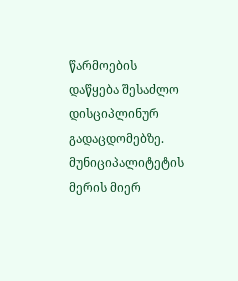წარმოების დაწყება შესაძლო დისციპლინურ გადაცდომებზე. მუნიციპალიტეტის მერის მიერ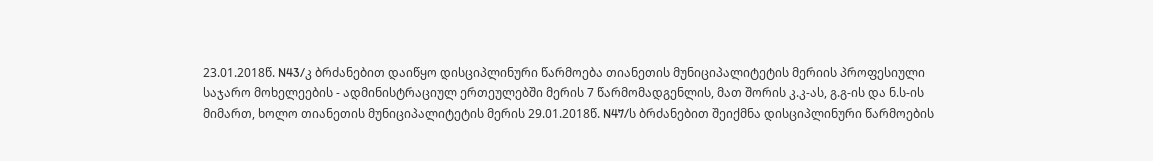23.01.2018წ. N43/კ ბრძანებით დაიწყო დისციპლინური წარმოება თიანეთის მუნიციპალიტეტის მერიის პროფესიული საჯარო მოხელეების - ადმინისტრაციულ ერთეულებში მერის 7 წარმომადგენლის, მათ შორის კ.კ-ას, გ.გ-ის და ნ.ს-ის მიმართ, ხოლო თიანეთის მუნიციპალიტეტის მერის 29.01.2018წ. N47/ს ბრძანებით შეიქმნა დისციპლინური წარმოების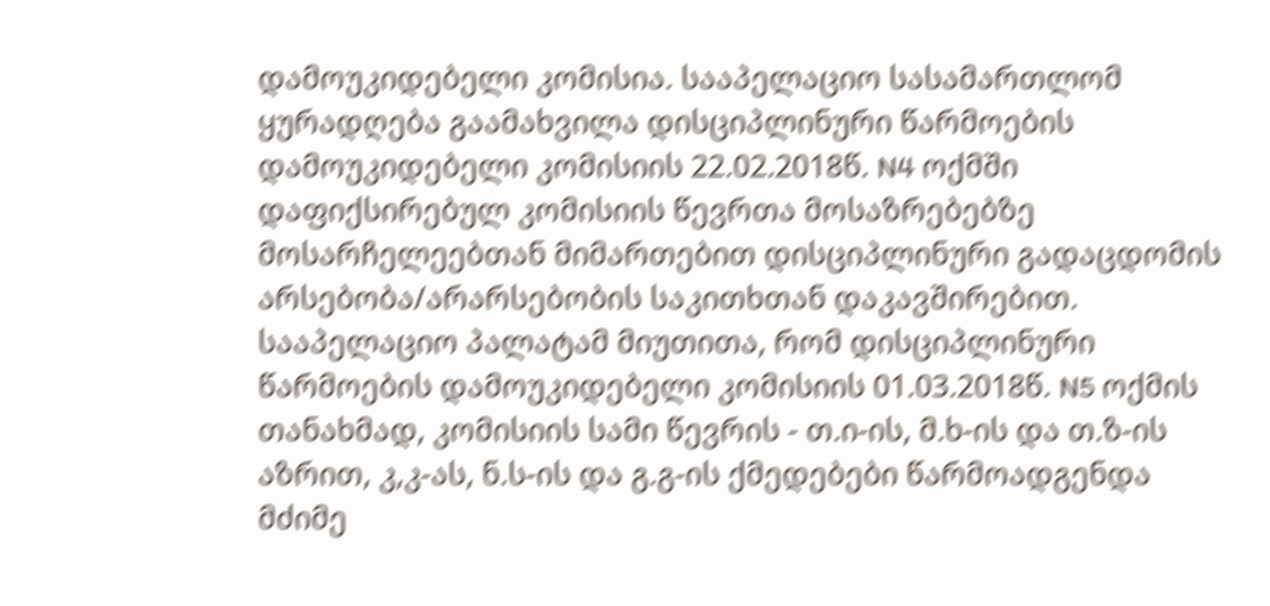დამოუკიდებელი კომისია. სააპელაციო სასამართლომ ყურადღება გაამახვილა დისციპლინური წარმოების დამოუკიდებელი კომისიის 22.02.2018წ. N4 ოქმში დაფიქსირებულ კომისიის წევრთა მოსაზრებებზე მოსარჩელეებთან მიმართებით დისციპლინური გადაცდომის არსებობა/არარსებობის საკითხთან დაკავშირებით. სააპელაციო პალატამ მიუთითა, რომ დისციპლინური წარმოების დამოუკიდებელი კომისიის 01.03.2018წ. N5 ოქმის თანახმად, კომისიის სამი წევრის - თ.ი-ის, მ.ხ-ის და თ.ზ-ის აზრით, კ,კ-ას, ნ.ს-ის და გ.გ-ის ქმედებები წარმოადგენდა მძიმე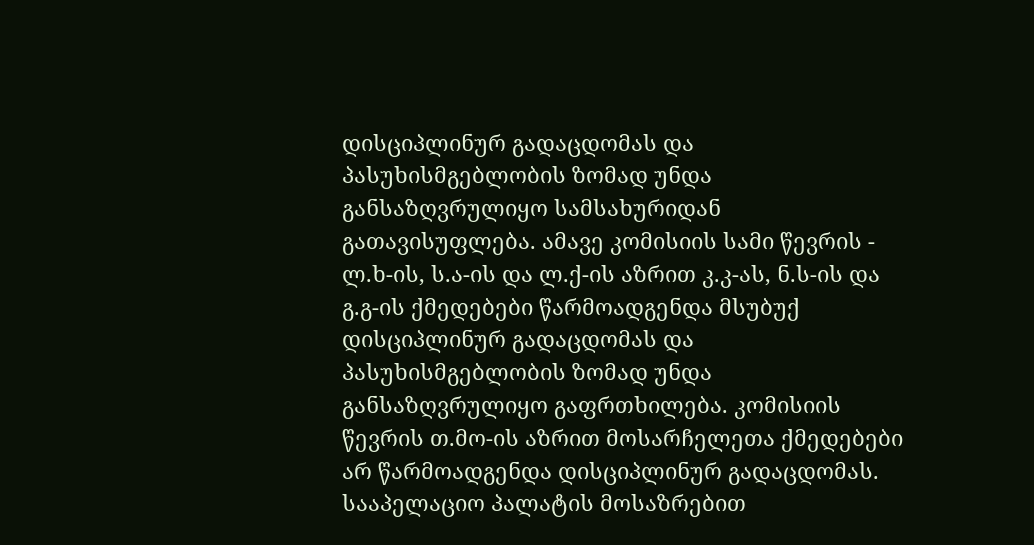დისციპლინურ გადაცდომას და პასუხისმგებლობის ზომად უნდა განსაზღვრულიყო სამსახურიდან გათავისუფლება. ამავე კომისიის სამი წევრის - ლ.ხ-ის, ს.ა-ის და ლ.ქ-ის აზრით კ.კ-ას, ნ.ს-ის და გ.გ-ის ქმედებები წარმოადგენდა მსუბუქ დისციპლინურ გადაცდომას და პასუხისმგებლობის ზომად უნდა განსაზღვრულიყო გაფრთხილება. კომისიის წევრის თ.მო-ის აზრით მოსარჩელეთა ქმედებები არ წარმოადგენდა დისციპლინურ გადაცდომას. სააპელაციო პალატის მოსაზრებით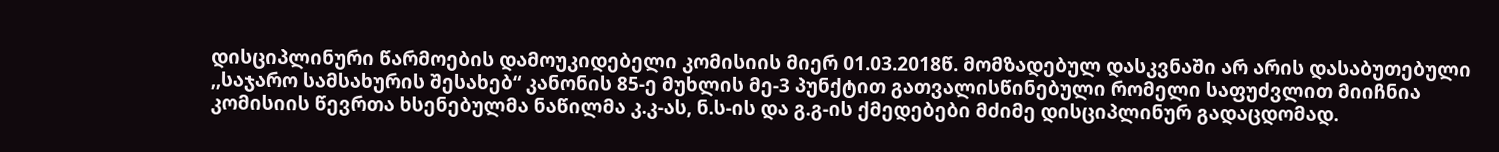დისციპლინური წარმოების დამოუკიდებელი კომისიის მიერ 01.03.2018წ. მომზადებულ დასკვნაში არ არის დასაბუთებული ,,საჯარო სამსახურის შესახებ“ კანონის 85-ე მუხლის მე-3 პუნქტით გათვალისწინებული რომელი საფუძვლით მიიჩნია კომისიის წევრთა ხსენებულმა ნაწილმა კ.კ-ას, ნ.ს-ის და გ.გ-ის ქმედებები მძიმე დისციპლინურ გადაცდომად.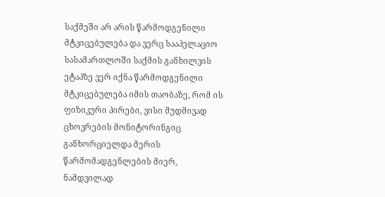საქმეში არ არის წარმოდგენილი მტკიცებულება და ვერც სააპელაციო სასამართლოში საქმის განხილვის ეტაპზე ვერ იქნა წარმოდგენილი მტკიცებულება იმის თაობაზე, რომ ის ფიზიკური პირები, ვისი მუდმივად ცხოვრების მონიტორინგიც განხორციელდა მერის წარმომადგენლების მიერ, ნამდვილად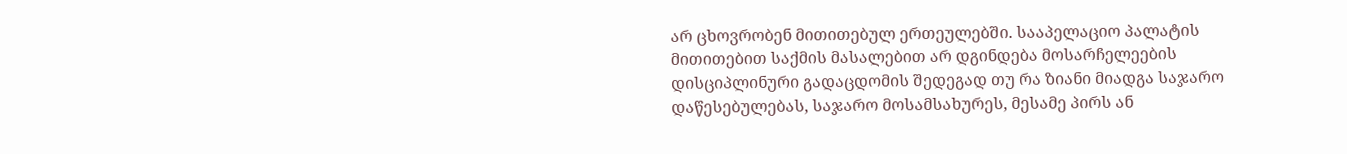არ ცხოვრობენ მითითებულ ერთეულებში. სააპელაციო პალატის მითითებით საქმის მასალებით არ დგინდება მოსარჩელეების დისციპლინური გადაცდომის შედეგად თუ რა ზიანი მიადგა საჯარო დაწესებულებას, საჯარო მოსამსახურეს, მესამე პირს ან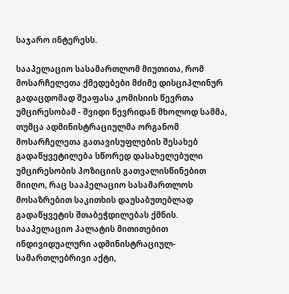საჯარო ინტერესს.

სააპელაციო სასამართლომ მიუთითა, რომ მოსარჩელეთა ქმედებები მძიმე დისციპლინურ გადაცდომად შეაფასა კომისიის წევრთა უმცირესობამ - შვიდი წევრიდან მხოლოდ სამმა, თუმცა ადმინისტრაციულმა ორგანომ მოსარჩელეთა გათავისუფლების შესახებ გადაწყვეტილება სწორედ დასახელებული უმცირესობის პოზიციის გათვალისწინებით მიიღო, რაც სააპელაციო სასამართლოს მოსაზრებით საკითხის დაუსაბუთებლად გადაწყვეტის შთაბეჭდილებას ქმნის. სააპელაციო პალატის მითითებით ინდივიდუალური ადმინისტრაციულ-სამართლებრივი აქტი,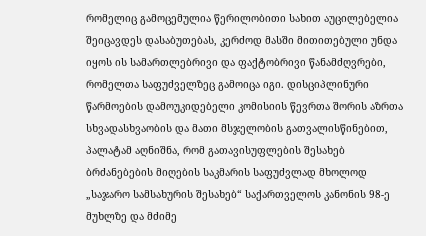რომელიც გამოცემულია წერილობითი სახით აუცილებელია შეიცავდეს დასაბუთებას, კერძოდ მასში მითითებული უნდა იყოს ის სამართლებრივი და ფაქტობრივი წანამძღვრები, რომელთა საფუძველზეც გამოიცა იგი. დისციპლინური წარმოების დამოუკიდებელი კომისიის წევრთა შორის აზრთა სხვადასხვაობის და მათი მსჯელობის გათვალისწინებით, პალატამ აღნიშნა, რომ გათავისუფლების შესახებ ბრძანებების მიღების საკმარის საფუძვლად მხოლოდ „საჯარო სამსახურის შესახებ“ საქართველოს კანონის 98-ე მუხლზე და მძიმე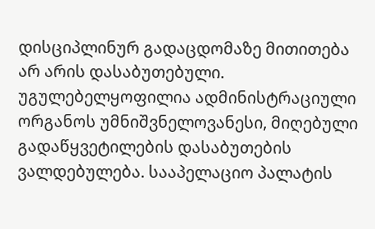დისციპლინურ გადაცდომაზე მითითება არ არის დასაბუთებული. უგულებელყოფილია ადმინისტრაციული ორგანოს უმნიშვნელოვანესი, მიღებული გადაწყვეტილების დასაბუთების ვალდებულება. სააპელაციო პალატის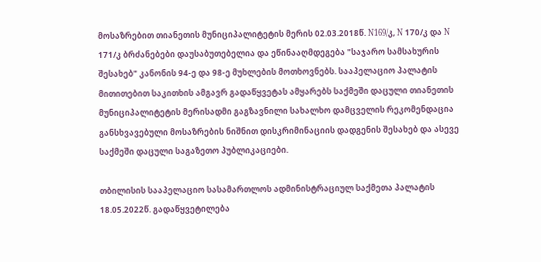მოსაზრებით თიანეთის მუნიციპალიტეტის მერის 02.03.2018წ. N169/კ, N 170/კ და N 171/კ ბრძანებები დაუსაბუთებელია და ეწინააღმდეგება "საჯარო სამსახურის შესახებ" კანონის 94-ე და 98-ე მუხლების მოთხოვნებს. სააპელაციო პალატის მითითებით საკითხის ამგავრ გადაწყვეტას ამყარებს საქმეში დაცული თიანეთის მუნიციპალიტეტის მერისადმი გაგზავნილი სახალხო დამცველის რეკომენდაცია განსხვავებული მოსაზრების ნიშნით დისკრიმინაციის დადგენის შესახებ და ასევე საქმეში დაცული საგაზეთო პუბლიკაციები.

თბილისის სააპელაციო სასამართლოს ადმინისტრაციულ საქმეთა პალატის 18.05.2022წ. გადაწყვეტილება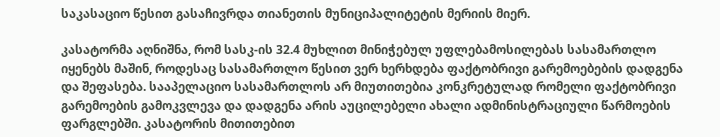საკასაციო წესით გასაჩივრდა თიანეთის მუნიციპალიტეტის მერიის მიერ.

კასატორმა აღნიშნა, რომ სასკ-ის 32.4 მუხლით მინიჭებულ უფლებამოსილებას სასამართლო იყენებს მაშინ, როდესაც სასამართლო წესით ვერ ხერხდება ფაქტობრივი გარემოებების დადგენა და შეფასება. სააპელაციო სასამართლოს არ მიუთითებია კონკრეტულად რომელი ფაქტობრივი გარემოების გამოკვლევა და დადგენა არის აუცილებელი ახალი ადმინისტრაციული წარმოების ფარგლებში. კასატორის მითითებით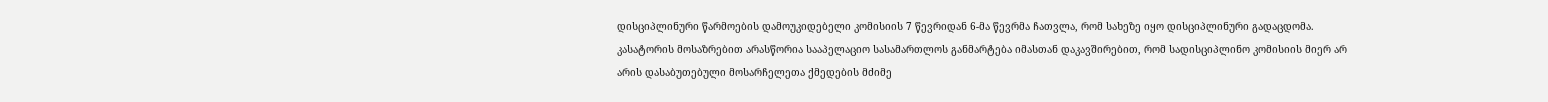დისციპლინური წარმოების დამოუკიდებელი კომისიის 7 წევრიდან 6-მა წევრმა ჩათვლა, რომ სახეზე იყო დისციპლინური გადაცდომა. კასატორის მოსაზრებით არასწორია სააპელაციო სასამართლოს განმარტება იმასთან დაკავშირებით, რომ სადისციპლინო კომისიის მიერ არ არის დასაბუთებული მოსარჩელეთა ქმედების მძიმე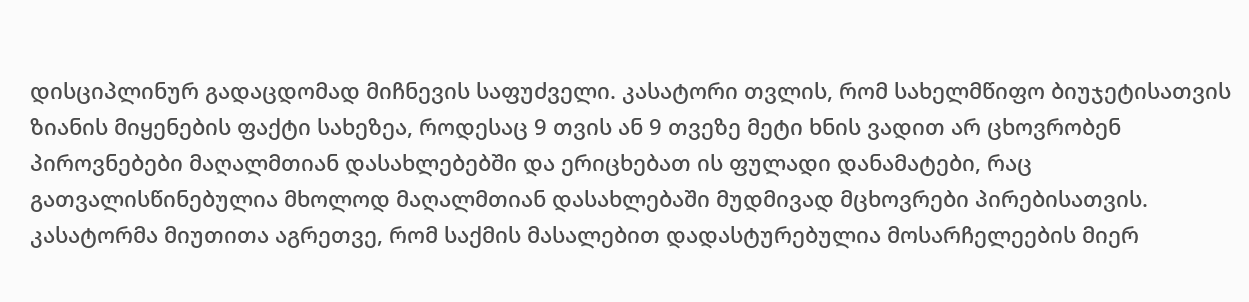დისციპლინურ გადაცდომად მიჩნევის საფუძველი. კასატორი თვლის, რომ სახელმწიფო ბიუჯეტისათვის ზიანის მიყენების ფაქტი სახეზეა, როდესაც 9 თვის ან 9 თვეზე მეტი ხნის ვადით არ ცხოვრობენ პიროვნებები მაღალმთიან დასახლებებში და ერიცხებათ ის ფულადი დანამატები, რაც გათვალისწინებულია მხოლოდ მაღალმთიან დასახლებაში მუდმივად მცხოვრები პირებისათვის. კასატორმა მიუთითა აგრეთვე, რომ საქმის მასალებით დადასტურებულია მოსარჩელეების მიერ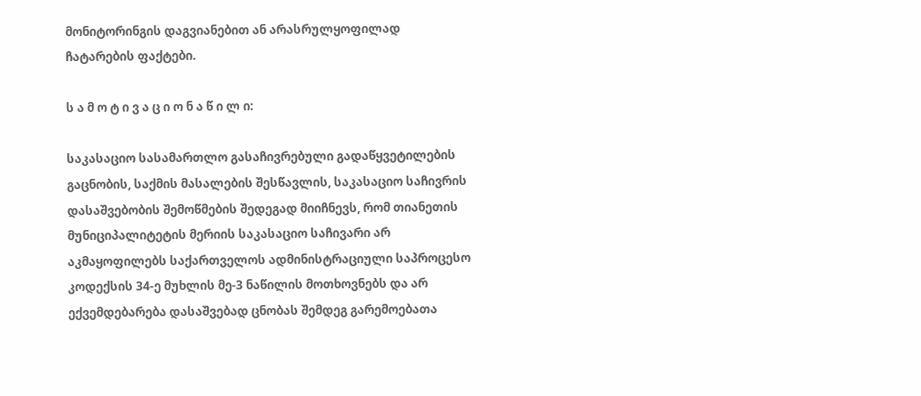მონიტორინგის დაგვიანებით ან არასრულყოფილად ჩატარების ფაქტები.

ს ა მ ო ტ ი ვ ა ც ი ო ნ ა წ ი ლ ი:

საკასაციო სასამართლო გასაჩივრებული გადაწყვეტილების გაცნობის, საქმის მასალების შესწავლის, საკასაციო საჩივრის დასაშვებობის შემოწმების შედეგად მიიჩნევს, რომ თიანეთის მუნიციპალიტეტის მერიის საკასაციო საჩივარი არ აკმაყოფილებს საქართველოს ადმინისტრაციული საპროცესო კოდექსის 34-ე მუხლის მე-3 ნაწილის მოთხოვნებს და არ ექვემდებარება დასაშვებად ცნობას შემდეგ გარემოებათა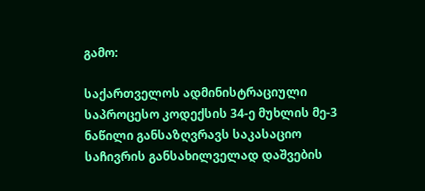გამო:

საქართველოს ადმინისტრაციული საპროცესო კოდექსის 34-ე მუხლის მე-3 ნაწილი განსაზღვრავს საკასაციო საჩივრის განსახილველად დაშვების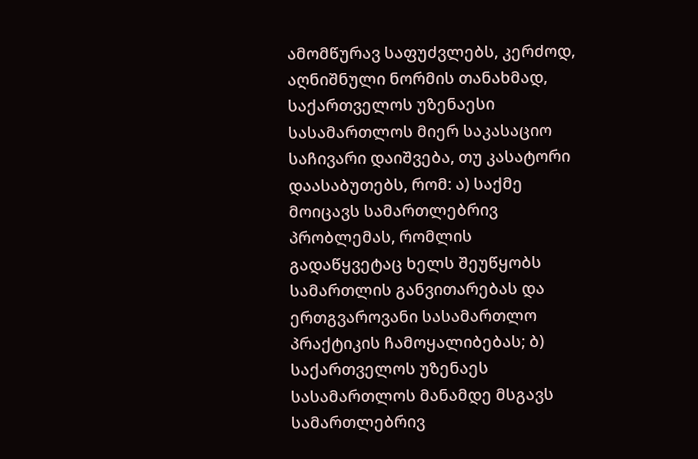ამომწურავ საფუძვლებს, კერძოდ, აღნიშნული ნორმის თანახმად, საქართველოს უზენაესი სასამართლოს მიერ საკასაციო საჩივარი დაიშვება, თუ კასატორი დაასაბუთებს, რომ: ა) საქმე მოიცავს სამართლებრივ პრობლემას, რომლის გადაწყვეტაც ხელს შეუწყობს სამართლის განვითარებას და ერთგვაროვანი სასამართლო პრაქტიკის ჩამოყალიბებას; ბ) საქართველოს უზენაეს სასამართლოს მანამდე მსგავს სამართლებრივ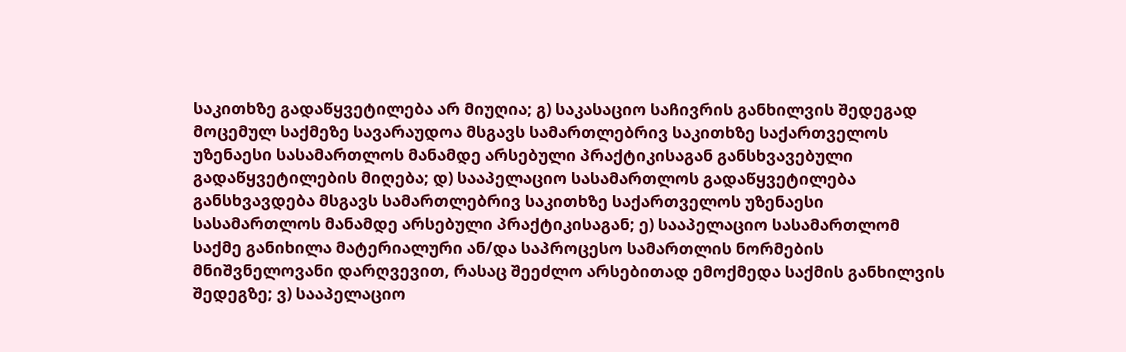საკითხზე გადაწყვეტილება არ მიუღია; გ) საკასაციო საჩივრის განხილვის შედეგად მოცემულ საქმეზე სავარაუდოა მსგავს სამართლებრივ საკითხზე საქართველოს უზენაესი სასამართლოს მანამდე არსებული პრაქტიკისაგან განსხვავებული გადაწყვეტილების მიღება; დ) სააპელაციო სასამართლოს გადაწყვეტილება განსხვავდება მსგავს სამართლებრივ საკითხზე საქართველოს უზენაესი სასამართლოს მანამდე არსებული პრაქტიკისაგან; ე) სააპელაციო სასამართლომ საქმე განიხილა მატერიალური ან/და საპროცესო სამართლის ნორმების მნიშვნელოვანი დარღვევით, რასაც შეეძლო არსებითად ემოქმედა საქმის განხილვის შედეგზე; ვ) სააპელაციო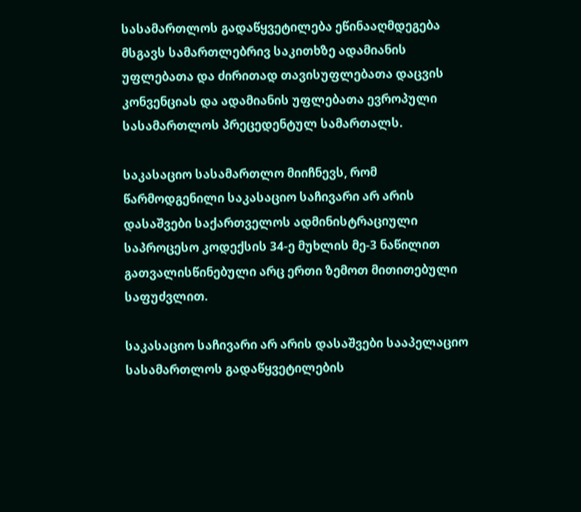სასამართლოს გადაწყვეტილება ეწინააღმდეგება მსგავს სამართლებრივ საკითხზე ადამიანის უფლებათა და ძირითად თავისუფლებათა დაცვის კონვენციას და ადამიანის უფლებათა ევროპული სასამართლოს პრეცედენტულ სამართალს.

საკასაციო სასამართლო მიიჩნევს, რომ წარმოდგენილი საკასაციო საჩივარი არ არის დასაშვები საქართველოს ადმინისტრაციული საპროცესო კოდექსის 34-ე მუხლის მე-3 ნაწილით გათვალისწინებული არც ერთი ზემოთ მითითებული საფუძვლით.

საკასაციო საჩივარი არ არის დასაშვები სააპელაციო სასამართლოს გადაწყვეტილების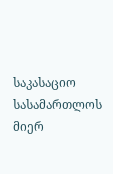საკასაციო სასამართლოს მიერ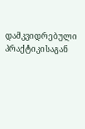დამკვიდრებული პრაქტიკისაგან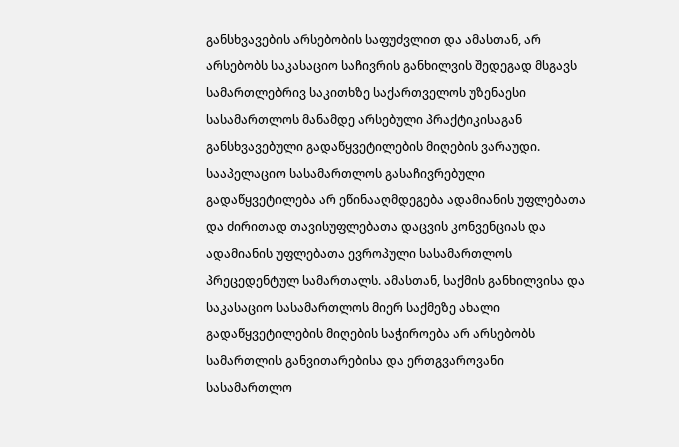განსხვავების არსებობის საფუძვლით და ამასთან, არ არსებობს საკასაციო საჩივრის განხილვის შედეგად მსგავს სამართლებრივ საკითხზე საქართველოს უზენაესი სასამართლოს მანამდე არსებული პრაქტიკისაგან განსხვავებული გადაწყვეტილების მიღების ვარაუდი. სააპელაციო სასამართლოს გასაჩივრებული გადაწყვეტილება არ ეწინააღმდეგება ადამიანის უფლებათა და ძირითად თავისუფლებათა დაცვის კონვენციას და ადამიანის უფლებათა ევროპული სასამართლოს პრეცედენტულ სამართალს. ამასთან, საქმის განხილვისა და საკასაციო სასამართლოს მიერ საქმეზე ახალი გადაწყვეტილების მიღების საჭიროება არ არსებობს სამართლის განვითარებისა და ერთგვაროვანი სასამართლო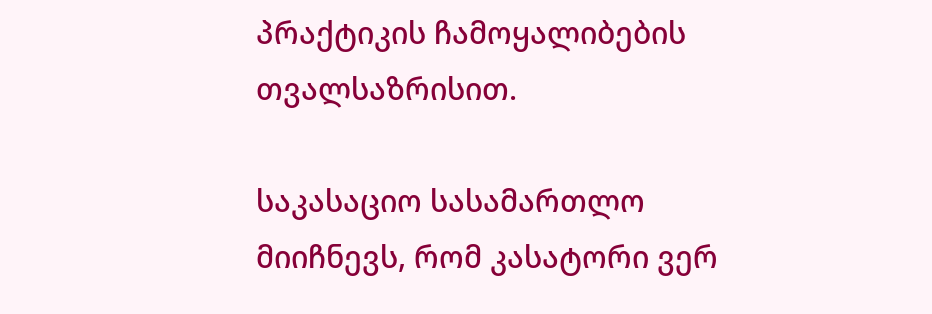პრაქტიკის ჩამოყალიბების თვალსაზრისით.

საკასაციო სასამართლო მიიჩნევს, რომ კასატორი ვერ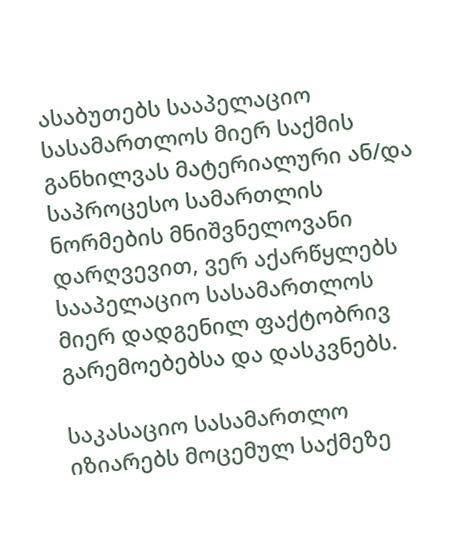ასაბუთებს სააპელაციო სასამართლოს მიერ საქმის განხილვას მატერიალური ან/და საპროცესო სამართლის ნორმების მნიშვნელოვანი დარღვევით, ვერ აქარწყლებს სააპელაციო სასამართლოს მიერ დადგენილ ფაქტობრივ გარემოებებსა და დასკვნებს.

საკასაციო სასამართლო იზიარებს მოცემულ საქმეზე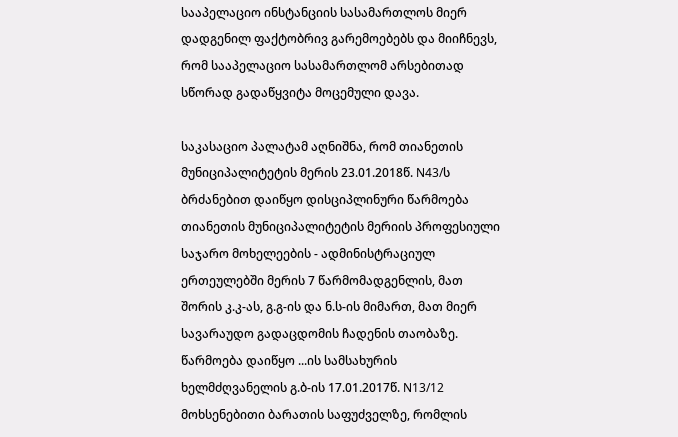სააპელაციო ინსტანციის სასამართლოს მიერ დადგენილ ფაქტობრივ გარემოებებს და მიიჩნევს, რომ სააპელაციო სასამართლომ არსებითად სწორად გადაწყვიტა მოცემული დავა.

საკასაციო პალატამ აღნიშნა, რომ თიანეთის მუნიციპალიტეტის მერის 23.01.2018წ. N43/ს ბრძანებით დაიწყო დისციპლინური წარმოება თიანეთის მუნიციპალიტეტის მერიის პროფესიული საჯარო მოხელეების - ადმინისტრაციულ ერთეულებში მერის 7 წარმომადგენლის, მათ შორის კ.კ-ას, გ.გ-ის და ნ.ს-ის მიმართ, მათ მიერ სავარაუდო გადაცდომის ჩადენის თაობაზე. წარმოება დაიწყო ...ის სამსახურის ხელმძღვანელის გ.ბ-ის 17.01.2017წ. N13/12 მოხსენებითი ბარათის საფუძველზე, რომლის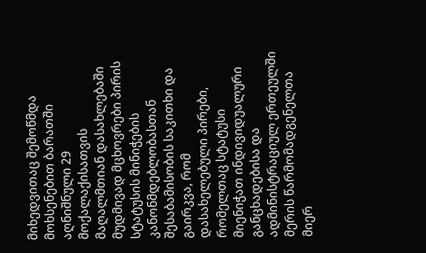მიხედვითაც შემოწმდა მოხსენებით ბარათში აღნიშნული 29 მოქალაქისათვის მაღალმთიან დასახლებაში მუდმივად მცხოვრები პირის სტატუსის მინიჭების კანონმდებლობასთან შესაბამისობის საკითხი და გაირკვა, რომ დასახელებული პირები, რომელთაც სტატუსი მიენიჭათ ინდივიდუალური განცხადებისა და ადმინისტრაციულ ერთეულში მერის წარმომადგენელთა მიერ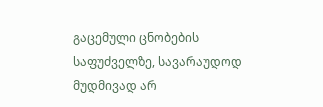გაცემული ცნობების საფუძველზე, სავარაუდოდ მუდმივად არ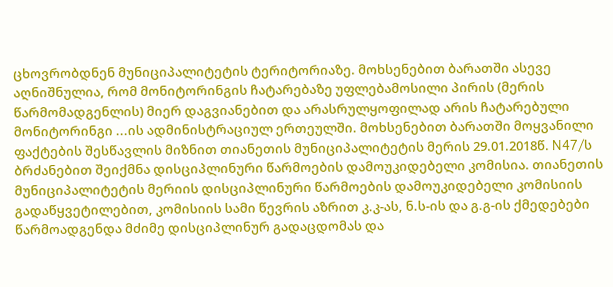ცხოვრობდნენ მუნიციპალიტეტის ტერიტორიაზე. მოხსენებით ბარათში ასევე აღნიშნულია, რომ მონიტორინგის ჩატარებაზე უფლებამოსილი პირის (მერის წარმომადგენლის) მიერ დაგვიანებით და არასრულყოფილად არის ჩატარებული მონიტორინგი ...ის ადმინისტრაციულ ერთეულში. მოხსენებით ბარათში მოყვანილი ფაქტების შესწავლის მიზნით თიანეთის მუნიციპალიტეტის მერის 29.01.2018წ. N47/ს ბრძანებით შეიქმნა დისციპლინური წარმოების დამოუკიდებელი კომისია. თიანეთის მუნიციპალიტეტის მერიის დისციპლინური წარმოების დამოუკიდებელი კომისიის გადაწყვეტილებით, კომისიის სამი წევრის აზრით კ.კ-ას, ნ.ს-ის და გ.გ-ის ქმედებები წარმოადგენდა მძიმე დისციპლინურ გადაცდომას და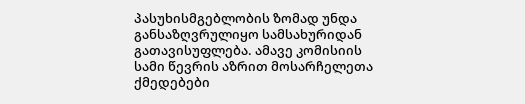პასუხისმგებლობის ზომად უნდა განსაზღვრულიყო სამსახურიდან გათავისუფლება. ამავე კომისიის სამი წევრის აზრით მოსარჩელეთა ქმედებები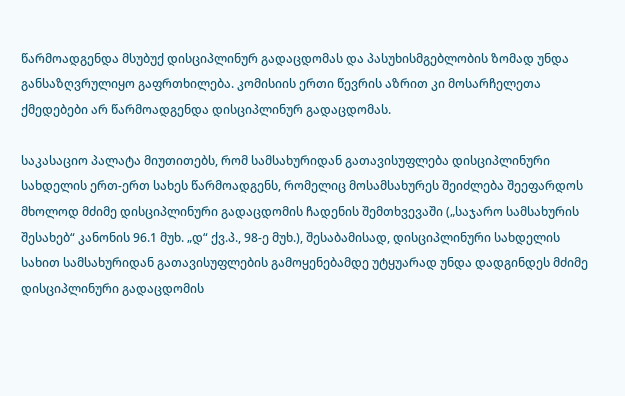წარმოადგენდა მსუბუქ დისციპლინურ გადაცდომას და პასუხისმგებლობის ზომად უნდა განსაზღვრულიყო გაფრთხილება. კომისიის ერთი წევრის აზრით კი მოსარჩელეთა ქმედებები არ წარმოადგენდა დისციპლინურ გადაცდომას.

საკასაციო პალატა მიუთითებს, რომ სამსახურიდან გათავისუფლება დისციპლინური სახდელის ერთ-ერთ სახეს წარმოადგენს, რომელიც მოსამსახურეს შეიძლება შეეფარდოს მხოლოდ მძიმე დისციპლინური გადაცდომის ჩადენის შემთხვევაში („საჯარო სამსახურის შესახებ“ კანონის 96.1 მუხ. „დ“ ქვ.პ., 98-ე მუხ.), შესაბამისად, დისციპლინური სახდელის სახით სამსახურიდან გათავისუფლების გამოყენებამდე უტყუარად უნდა დადგინდეს მძიმე დისციპლინური გადაცდომის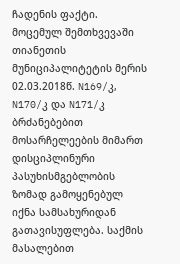ჩადენის ფაქტი. მოცემულ შემთხვევაში თიანეთის მუნიციპალიტეტის მერის 02.03.2018წ. N169/კ, N170/კ და N171/კ ბრძანებებით მოსარჩელეების მიმართ დისციპლინური პასუხისმგებლობის ზომად გამოყენებულ იქნა სამსახურიდან გათავისუფლება. საქმის მასალებით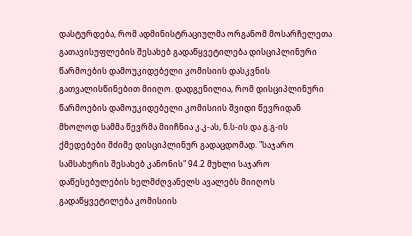დასტურდება, რომ ადმინისტრაციულმა ორგანომ მოსარჩელეთა გათავისუფლების შესახებ გადაწყვეტილება დისციპლინური წარმოების დამოუკიდებელი კომისიის დასკვნის გათვალისწინებით მიიღო. დადგენილია, რომ დისციპლინური წარმოების დამოუკიდებელი კომისიის შვიდი წევრიდან მხოლოდ სამმა წევრმა მიიჩნია კ.კ-ას, ნ.ს-ის და გ.გ-ის ქმედებები მძიმე დისციპლინურ გადაცდომად. "საჯარო სამსახურის შესახებ კანონის" 94.2 მუხლი საჯარო დაწესებულების ხელმძღვანელს ავალებს მიიღოს გადაწყვეტილება კომისიის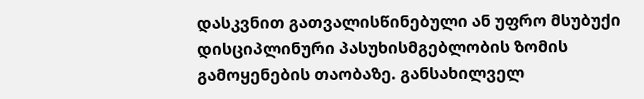დასკვნით გათვალისწინებული ან უფრო მსუბუქი დისციპლინური პასუხისმგებლობის ზომის გამოყენების თაობაზე. განსახილველ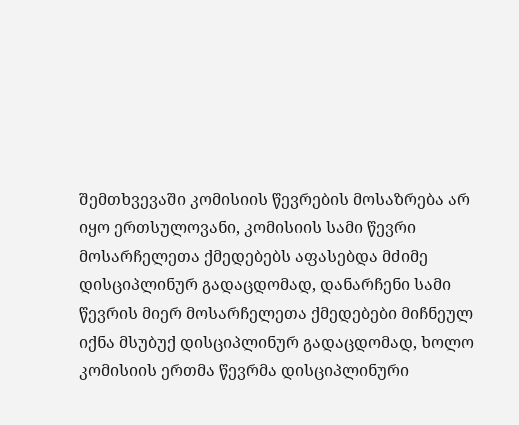შემთხვევაში კომისიის წევრების მოსაზრება არ იყო ერთსულოვანი, კომისიის სამი წევრი მოსარჩელეთა ქმედებებს აფასებდა მძიმე დისციპლინურ გადაცდომად, დანარჩენი სამი წევრის მიერ მოსარჩელეთა ქმედებები მიჩნეულ იქნა მსუბუქ დისციპლინურ გადაცდომად, ხოლო კომისიის ერთმა წევრმა დისციპლინური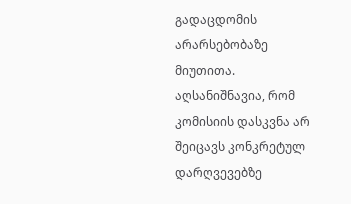გადაცდომის არარსებობაზე მიუთითა. აღსანიშნავია, რომ კომისიის დასკვნა არ შეიცავს კონკრეტულ დარღვევებზე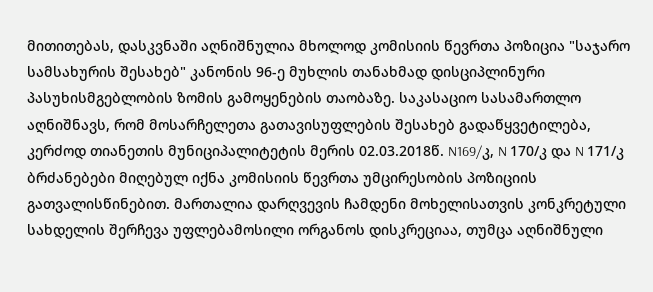მითითებას, დასკვნაში აღნიშნულია მხოლოდ კომისიის წევრთა პოზიცია "საჯარო სამსახურის შესახებ" კანონის 96-ე მუხლის თანახმად დისციპლინური პასუხისმგებლობის ზომის გამოყენების თაობაზე. საკასაციო სასამართლო აღნიშნავს, რომ მოსარჩელეთა გათავისუფლების შესახებ გადაწყვეტილება, კერძოდ თიანეთის მუნიციპალიტეტის მერის 02.03.2018წ. N169/კ, N 170/კ და N 171/კ ბრძანებები მიღებულ იქნა კომისიის წევრთა უმცირესობის პოზიციის გათვალისწინებით. მართალია დარღვევის ჩამდენი მოხელისათვის კონკრეტული სახდელის შერჩევა უფლებამოსილი ორგანოს დისკრეციაა, თუმცა აღნიშნული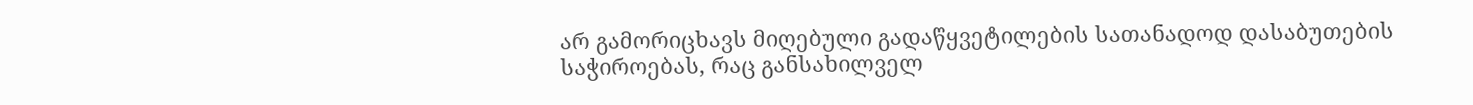არ გამორიცხავს მიღებული გადაწყვეტილების სათანადოდ დასაბუთების საჭიროებას, რაც განსახილველ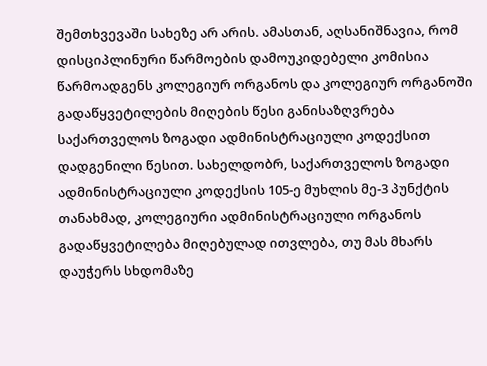შემთხვევაში სახეზე არ არის. ამასთან, აღსანიშნავია, რომ დისციპლინური წარმოების დამოუკიდებელი კომისია წარმოადგენს კოლეგიურ ორგანოს და კოლეგიურ ორგანოში გადაწყვეტილების მიღების წესი განისაზღვრება საქართველოს ზოგადი ადმინისტრაციული კოდექსით დადგენილი წესით. სახელდობრ, საქართველოს ზოგადი ადმინისტრაციული კოდექსის 105-ე მუხლის მე-3 პუნქტის თანახმად, კოლეგიური ადმინისტრაციული ორგანოს გადაწყვეტილება მიღებულად ითვლება, თუ მას მხარს დაუჭერს სხდომაზე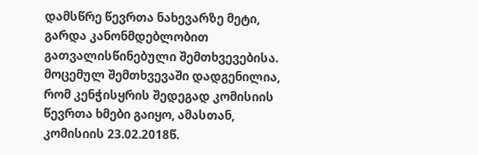დამსწრე წევრთა ნახევარზე მეტი, გარდა კანონმდებლობით გათვალისწინებული შემთხვევებისა. მოცემულ შემთხვევაში დადგენილია, რომ კენჭისყრის შედეგად კომისიის წევრთა ხმები გაიყო, ამასთან, კომისიის 23.02.2018წ.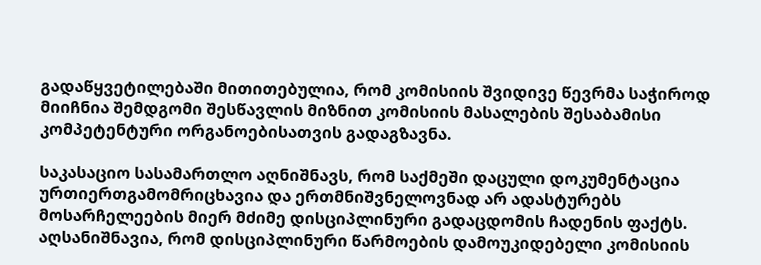გადაწყვეტილებაში მითითებულია, რომ კომისიის შვიდივე წევრმა საჭიროდ მიიჩნია შემდგომი შესწავლის მიზნით კომისიის მასალების შესაბამისი კომპეტენტური ორგანოებისათვის გადაგზავნა.

საკასაციო სასამართლო აღნიშნავს, რომ საქმეში დაცული დოკუმენტაცია ურთიერთგამომრიცხავია და ერთმნიშვნელოვნად არ ადასტურებს მოსარჩელეების მიერ მძიმე დისციპლინური გადაცდომის ჩადენის ფაქტს. აღსანიშნავია, რომ დისციპლინური წარმოების დამოუკიდებელი კომისიის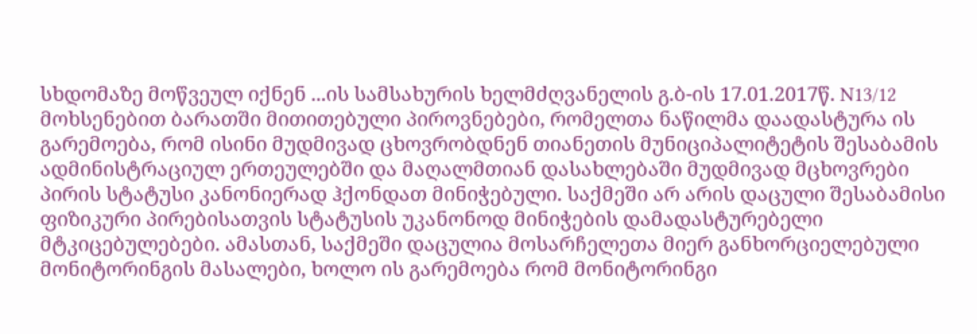სხდომაზე მოწვეულ იქნენ ...ის სამსახურის ხელმძღვანელის გ.ბ-ის 17.01.2017წ. N13/12 მოხსენებით ბარათში მითითებული პიროვნებები, რომელთა ნაწილმა დაადასტურა ის გარემოება, რომ ისინი მუდმივად ცხოვრობდნენ თიანეთის მუნიციპალიტეტის შესაბამის ადმინისტრაციულ ერთეულებში და მაღალმთიან დასახლებაში მუდმივად მცხოვრები პირის სტატუსი კანონიერად ჰქონდათ მინიჭებული. საქმეში არ არის დაცული შესაბამისი ფიზიკური პირებისათვის სტატუსის უკანონოდ მინიჭების დამადასტურებელი მტკიცებულებები. ამასთან, საქმეში დაცულია მოსარჩელეთა მიერ განხორციელებული მონიტორინგის მასალები, ხოლო ის გარემოება რომ მონიტორინგი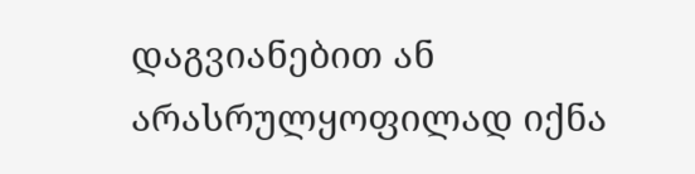დაგვიანებით ან არასრულყოფილად იქნა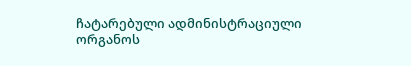ჩატარებული ადმინისტრაციული ორგანოს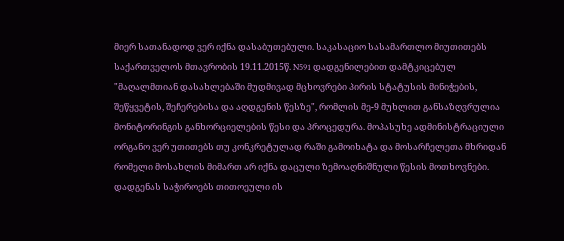მიერ სათანადოდ ვერ იქნა დასაბუთებული. საკასაციო სასამართლო მიუთითებს საქართველოს მთავრობის 19.11.2015წ. N591 დადგენილებით დამტკიცებულ "მაღალმთიან დასახლებაში მუდმივად მცხოვრები პირის სტატუსის მინიჭების, შეწყვეტის, შეჩერებისა და აღდგენის წესზე", რომლის მე-9 მუხლით განსაზღვრულია მონიტორინგის განხორციელების წესი და პროცედურა. მოპასუხე ადმინისტრაციული ორგანო ვერ უთითებს თუ კონკრეტულად რაში გამოიხატა და მოსარჩელეთა მხრიდან რომელი მოსახლის მიმართ არ იქნა დაცული ზემოაღნიშნული წესის მოთხოვნები. დადგენას საჭიროებს თითოეული ის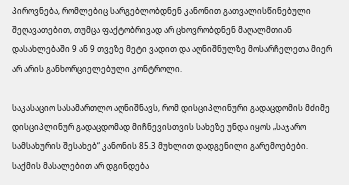პიროვნება, რომლებიც სარგებლობდნენ კანონით გათვალისწინებული შეღავათებით, თუმცა ფაქტობრივად არ ცხოვრობდნენ მაღალმთიან დასახლებაში 9 ან 9 თვეზე მეტი ვადით და აღნიშნულზე მოსარჩელეთა მიერ არ არის განხორციელებული კონტროლი.

საკასაციო სასამართლო აღნიშნავს, რომ დისციპლინური გადაცდომის მძიმე დისციპლინურ გადაცდომად მიჩნევისთვის სახეზე უნდა იყოს „საჯარო სამსახურის შესახებ“ კანონის 85.3 მუხლით დადგენილი გარემოებები. საქმის მასალებით არ დგინდება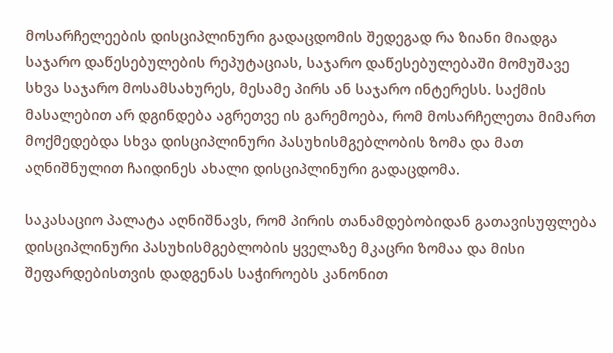მოსარჩელეების დისციპლინური გადაცდომის შედეგად რა ზიანი მიადგა საჯარო დაწესებულების რეპუტაციას, საჯარო დაწესებულებაში მომუშავე სხვა საჯარო მოსამსახურეს, მესამე პირს ან საჯარო ინტერესს. საქმის მასალებით არ დგინდება აგრეთვე ის გარემოება, რომ მოსარჩელეთა მიმართ მოქმედებდა სხვა დისციპლინური პასუხისმგებლობის ზომა და მათ აღნიშნულით ჩაიდინეს ახალი დისციპლინური გადაცდომა.

საკასაციო პალატა აღნიშნავს, რომ პირის თანამდებობიდან გათავისუფლება დისციპლინური პასუხისმგებლობის ყველაზე მკაცრი ზომაა და მისი შეფარდებისთვის დადგენას საჭიროებს კანონით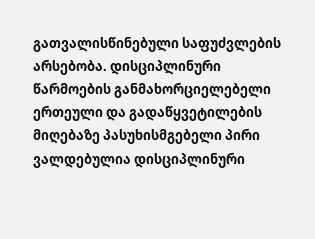გათვალისწინებული საფუძვლების არსებობა. დისციპლინური წარმოების განმახორციელებელი ერთეული და გადაწყვეტილების მიღებაზე პასუხისმგებელი პირი ვალდებულია დისციპლინური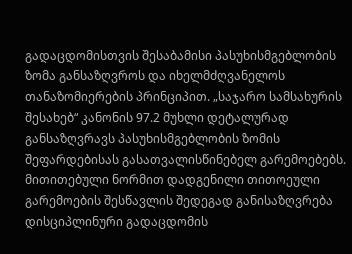გადაცდომისთვის შესაბამისი პასუხისმგებლობის ზომა განსაზღვროს და იხელმძღვანელოს თანაზომიერების პრინციპით. „საჯარო სამსახურის შესახებ“ კანონის 97.2 მუხლი დეტალურად განსაზღვრავს პასუხისმგებლობის ზომის შეფარდებისას გასათვალისწინებელ გარემოებებს. მითითებული ნორმით დადგენილი თითოეული გარემოების შესწავლის შედეგად განისაზღვრება დისციპლინური გადაცდომის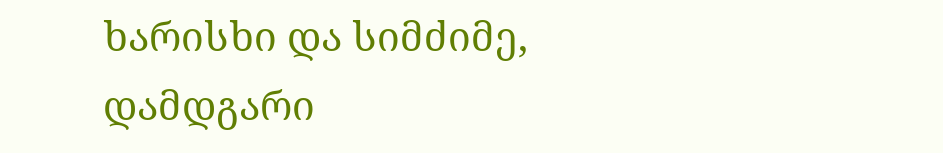ხარისხი და სიმძიმე, დამდგარი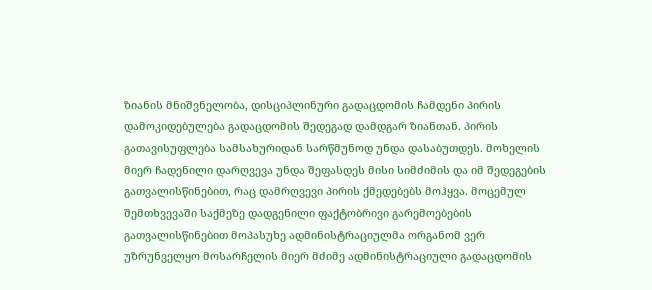ზიანის მნიშვნელობა, დისციპლინური გადაცდომის ჩამდენი პირის დამოკიდებულება გადაცდომის შედეგად დამდგარ ზიანთან. პირის გათავისუფლება სამსახურიდან სარწმუნოდ უნდა დასაბუთდეს. მოხელის მიერ ჩადენილი დარღვევა უნდა შეფასდეს მისი სიმძიმის და იმ შედეგების გათვალისწინებით, რაც დამრღვევი პირის ქმედებებს მოჰყვა. მოცემულ შემთხვევაში საქმეზე დადგენილი ფაქტობრივი გარემოებების გათვალისწინებით მოპასუხე ადმინისტრაციულმა ორგანომ ვერ უზრუნველყო მოსარჩელის მიერ მძიმე ადმინისტრაციული გადაცდომის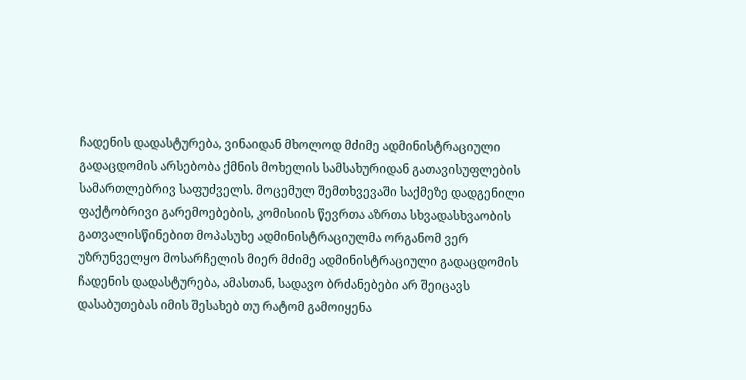ჩადენის დადასტურება, ვინაიდან მხოლოდ მძიმე ადმინისტრაციული გადაცდომის არსებობა ქმნის მოხელის სამსახურიდან გათავისუფლების სამართლებრივ საფუძველს. მოცემულ შემთხვევაში საქმეზე დადგენილი ფაქტობრივი გარემოებების, კომისიის წევრთა აზრთა სხვადასხვაობის გათვალისწინებით მოპასუხე ადმინისტრაციულმა ორგანომ ვერ უზრუნველყო მოსარჩელის მიერ მძიმე ადმინისტრაციული გადაცდომის ჩადენის დადასტურება, ამასთან, სადავო ბრძანებები არ შეიცავს დასაბუთებას იმის შესახებ თუ რატომ გამოიყენა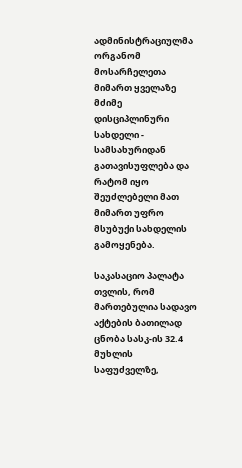ადმინისტრაციულმა ორგანომ მოსარჩელეთა მიმართ ყველაზე მძიმე დისციპლინური სახდელი - სამსახურიდან გათავისუფლება და რატომ იყო შეუძლებელი მათ მიმართ უფრო მსუბუქი სახდელის გამოყენება.

საკასაციო პალატა თვლის, რომ მართებულია სადავო აქტების ბათილად ცნობა სასკ-ის 32.4 მუხლის საფუძველზე,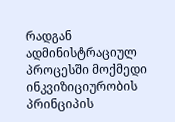რადგან ადმინისტრაციულ პროცესში მოქმედი ინკვიზიციურობის პრინციპის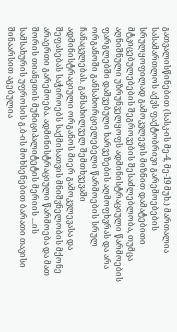გათვალისწინებით (სასკ-ის მე-4, მე-19 მუხ.) მართალია სასამართლოს აქვს ფაქტობრივი გარემოებების სრულყოფილად გამოკვლევის მიზნით დამატებითი მტკიცებულებების შეგროვების შესაძლებლობა, თუმცა აღნიშნული უზრუნველყოფს ადმინისტრაციული წარმოების ფარგლებში დაშვებული ხარვეზების აღმოფხვრას და არა ორგანოში განსახორციელებელი წარმოების სრულ ჩანაცვლებას. განსახილველ შემთხვევაში ადმინისტრაციული ორგანოს მიერ გამოკვლევასა და შეფასებას საჭიროებს საქმისათვის მნიშვნელობის მქონე არაერთი გარემოება. ადმინისტრაციული წარმოება და მათ შორის თიანეთის მუნიციპალიტეტის მერიის ...ის სამსახურის უფროსის გ.ბ-ის მოხსენებით ბარათი თავისი შინაარსით აგებულია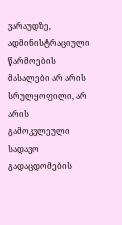ვარაუდზე, ადმინისტრაციული წარმოების მასალები არ არის სრულყოფილი, არ არის გამოკვლეული სადავო გადაცდომების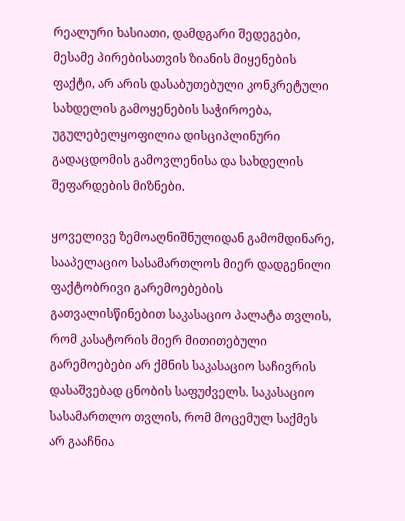რეალური ხასიათი, დამდგარი შედეგები, მესამე პირებისათვის ზიანის მიყენების ფაქტი, არ არის დასაბუთებული კონკრეტული სახდელის გამოყენების საჭიროება, უგულებელყოფილია დისციპლინური გადაცდომის გამოვლენისა და სახდელის შეფარდების მიზნები.

ყოველივე ზემოაღნიშნულიდან გამომდინარე, სააპელაციო სასამართლოს მიერ დადგენილი ფაქტობრივი გარემოებების გათვალისწინებით საკასაციო პალატა თვლის, რომ კასატორის მიერ მითითებული გარემოებები არ ქმნის საკასაციო საჩივრის დასაშვებად ცნობის საფუძველს. საკასაციო სასამართლო თვლის, რომ მოცემულ საქმეს არ გააჩნია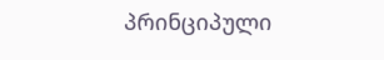პრინციპული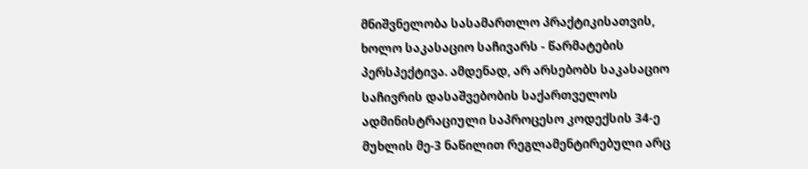მნიშვნელობა სასამართლო პრაქტიკისათვის, ხოლო საკასაციო საჩივარს - წარმატების პერსპექტივა. ამდენად, არ არსებობს საკასაციო საჩივრის დასაშვებობის საქართველოს ადმინისტრაციული საპროცესო კოდექსის 34-ე მუხლის მე-3 ნაწილით რეგლამენტირებული არც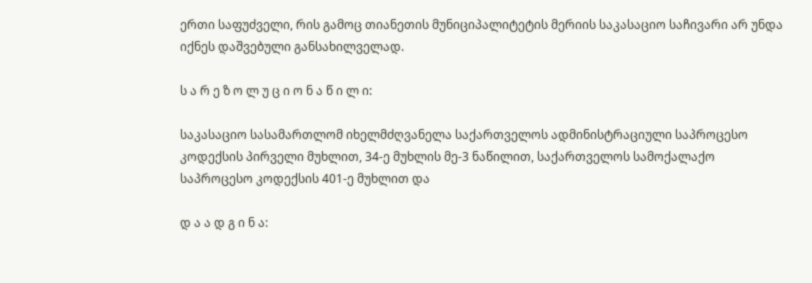ერთი საფუძველი, რის გამოც თიანეთის მუნიციპალიტეტის მერიის საკასაციო საჩივარი არ უნდა იქნეს დაშვებული განსახილველად.

ს ა რ ე ზ ო ლ უ ც ი ო ნ ა წ ი ლ ი:

საკასაციო სასამართლომ იხელმძღვანელა საქართველოს ადმინისტრაციული საპროცესო კოდექსის პირველი მუხლით, 34-ე მუხლის მე-3 ნაწილით, საქართველოს სამოქალაქო საპროცესო კოდექსის 401-ე მუხლით და

დ ა ა დ გ ი ნ ა: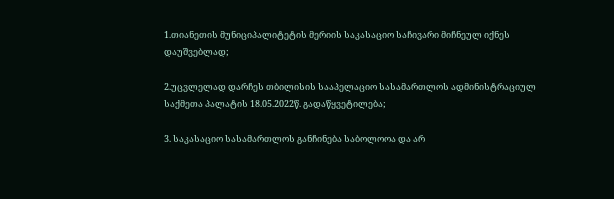1.თიანეთის მუნიციპალიტეტის მერიის საკასაციო საჩივარი მიჩნეულ იქნეს დაუშვებლად;

2.უცვლელად დარჩეს თბილისის სააპელაციო სასამართლოს ადმინისტრაციულ საქმეთა პალატის 18.05.2022წ. გადაწყვეტილება;

3. საკასაციო სასამართლოს განჩინება საბოლოოა და არ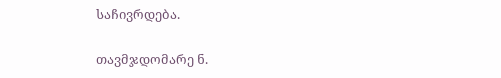საჩივრდება.

თავმჯდომარე ნ.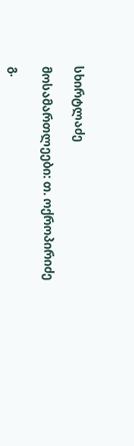სხირტლაძე

მოსამართლეები: თ. ოქროპირიძე

გ.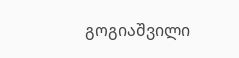გოგიაშვილი